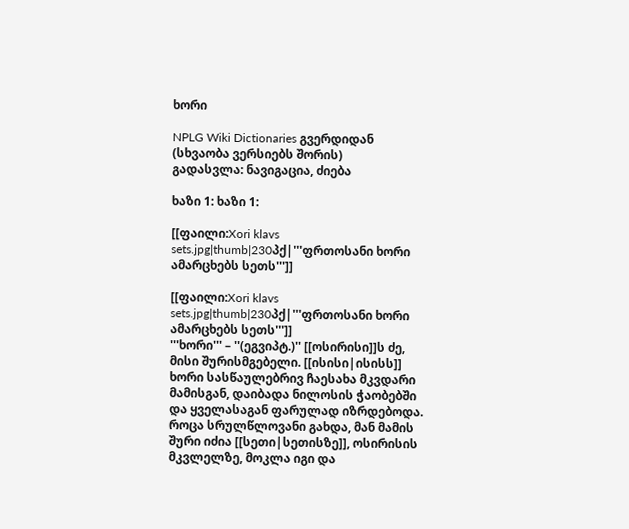ხორი

NPLG Wiki Dictionaries გვერდიდან
(სხვაობა ვერსიებს შორის)
გადასვლა: ნავიგაცია, ძიება

ხაზი 1: ხაზი 1:

[[ფაილი:Xori klavs sets.jpg|thumb|230პქ|'''ფრთოსანი ხორი ამარცხებს სეთს''']]

[[ფაილი:Xori klavs sets.jpg|thumb|230პქ|'''ფრთოსანი ხორი ამარცხებს სეთს''']]
'''ხორი''' – ''(ეგვიპტ.)'' [[ოსირისი]]ს ძე, მისი შურისმგებელი. [[ისისი|ისისს]] ხორი სასწაულებრივ ჩაესახა მკვდარი მამისგან, დაიბადა ნილოსის ჭაობებში და ყველასაგან ფარულად იზრდებოდა. როცა სრულწლოვანი გახდა, მან მამის შური იძია [[სეთი|სეთისზე]], ოსირისის მკვლელზე, მოკლა იგი და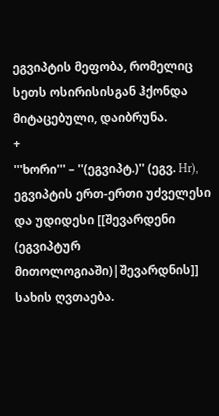ეგვიპტის მეფობა, რომელიც სეთს ოსირისისგან ჰქონდა მიტაცებული, დაიბრუნა.
+
'''ხორი''' – ''(ეგვიპტ.)'' (ეგვ. Hr), ეგვიპტის ერთ-ერთი უძველესი და უდიდესი [[შევარდენი (ეგვიპტურ მითოლოგიაში)|შევარდნის]] სახის ღვთაება.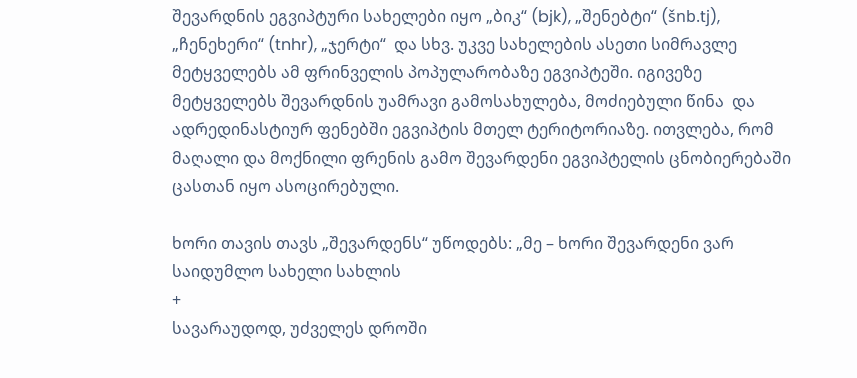შევარდნის ეგვიპტური სახელები იყო „ბიკ“ (bjk), „შენებტი“ (šnb.tj), „ჩენეხერი“ (tnhr), „ჯერტი“  და სხვ. უკვე სახელების ასეთი სიმრავლე მეტყველებს ამ ფრინველის პოპულარობაზე ეგვიპტეში. იგივეზე მეტყველებს შევარდნის უამრავი გამოსახულება, მოძიებული წინა  და ადრედინასტიურ ფენებში ეგვიპტის მთელ ტერიტორიაზე. ითვლება, რომ მაღალი და მოქნილი ფრენის გამო შევარდენი ეგვიპტელის ცნობიერებაში ცასთან იყო ასოცირებული.

ხორი თავის თავს „შევარდენს“ უწოდებს: „მე – ხორი შევარდენი ვარ საიდუმლო სახელი სახლის
+
სავარაუდოდ, უძველეს დროში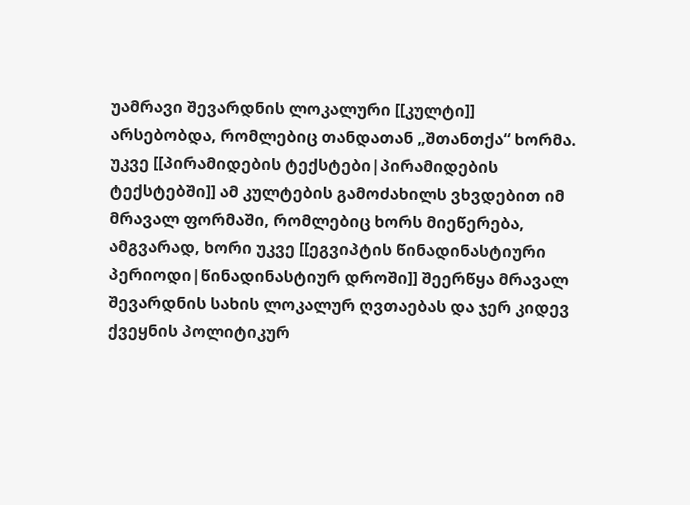უამრავი შევარდნის ლოკალური [[კულტი]] არსებობდა, რომლებიც თანდათან „შთანთქა“ ხორმა. უკვე [[პირამიდების ტექსტები|პირამიდების ტექსტებში]] ამ კულტების გამოძახილს ვხვდებით იმ მრავალ ფორმაში, რომლებიც ხორს მიეწერება, ამგვარად, ხორი უკვე [[ეგვიპტის წინადინასტიური პერიოდი|წინადინასტიურ დროში]] შეერწყა მრავალ შევარდნის სახის ლოკალურ ღვთაებას და ჯერ კიდევ ქვეყნის პოლიტიკურ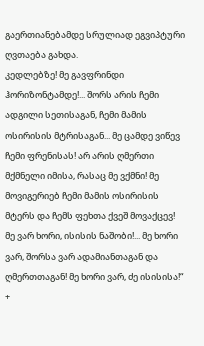გაერთიანებამდე სრულიად ეგვიპტური ღვთაება გახდა.
კედლებზე! მე გავფრინდი ჰორიზონტამდე!... შორს არის ჩემი ადგილი სეთისაგან, ჩემი მამის ოსირისის მტრისაგან... მე ცამდე ვიწევ ჩემი ფრენისას! არ არის ღმერთი მქმნელი იმისა, რასაც მე ვქმნი! მე მოვიგერიებ ჩემი მამის ოსირისის მტერს და ჩემს ფეხთა ქვეშ მოვაქცევ! მე ვარ ხორი, ისისის ნაშობი!... მე ხორი ვარ, შორსა ვარ ადამიანთაგან და ღმერთთაგან! მე ხორი ვარ, ძე ისისისა!“
+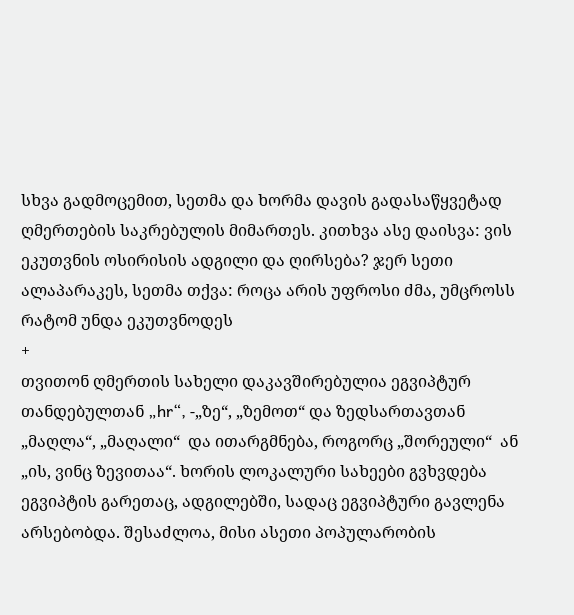სხვა გადმოცემით, სეთმა და ხორმა დავის გადასაწყვეტად ღმერთების საკრებულის მიმართეს. კითხვა ასე დაისვა: ვის ეკუთვნის ოსირისის ადგილი და ღირსება? ჯერ სეთი ალაპარაკეს, სეთმა თქვა: როცა არის უფროსი ძმა, უმცროსს რატომ უნდა ეკუთვნოდეს
+
თვითონ ღმერთის სახელი დაკავშირებულია ეგვიპტურ თანდებულთან „hr“, -„ზე“, „ზემოთ“ და ზედსართავთან „მაღლა“, „მაღალი“  და ითარგმნება, როგორც „შორეული“  ან „ის, ვინც ზევითაა“. ხორის ლოკალური სახეები გვხვდება ეგვიპტის გარეთაც, ადგილებში, სადაც ეგვიპტური გავლენა არსებობდა. შესაძლოა, მისი ასეთი პოპულარობის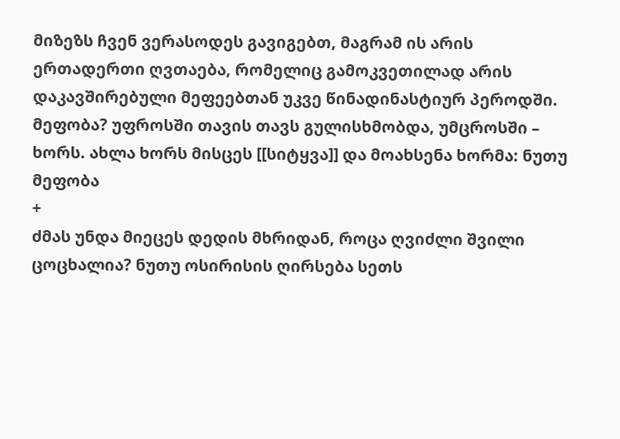მიზეზს ჩვენ ვერასოდეს გავიგებთ, მაგრამ ის არის ერთადერთი ღვთაება, რომელიც გამოკვეთილად არის დაკავშირებული მეფეებთან უკვე წინადინასტიურ პეროდში.
მეფობა? უფროსში თავის თავს გულისხმობდა, უმცროსში – ხორს. ახლა ხორს მისცეს [[სიტყვა]] და მოახსენა ხორმა: ნუთუ მეფობა
+
ძმას უნდა მიეცეს დედის მხრიდან, როცა ღვიძლი შვილი ცოცხალია? ნუთუ ოსირისის ღირსება სეთს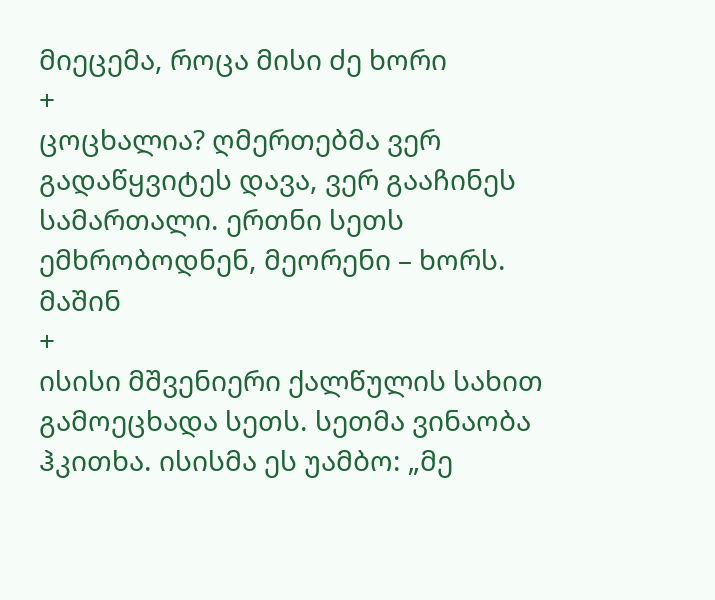მიეცემა, როცა მისი ძე ხორი
+
ცოცხალია? ღმერთებმა ვერ გადაწყვიტეს დავა, ვერ გააჩინეს სამართალი. ერთნი სეთს ემხრობოდნენ, მეორენი – ხორს. მაშინ
+
ისისი მშვენიერი ქალწულის სახით გამოეცხადა სეთს. სეთმა ვინაობა ჰკითხა. ისისმა ეს უამბო: „მე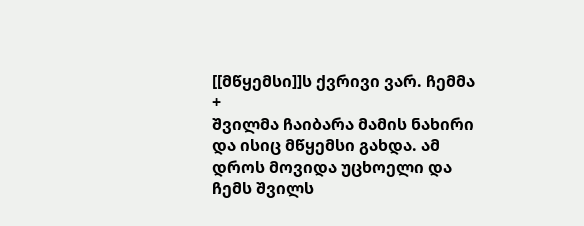[[მწყემსი]]ს ქვრივი ვარ. ჩემმა
+
შვილმა ჩაიბარა მამის ნახირი და ისიც მწყემსი გახდა. ამ დროს მოვიდა უცხოელი და ჩემს შვილს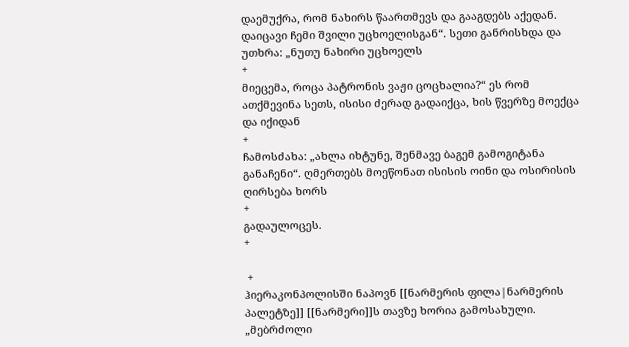დაემუქრა, რომ ნახირს წაართმევს და გააგდებს აქედან. დაიცავი ჩემი შვილი უცხოელისგან“. სეთი განრისხდა და უთხრა: „ნუთუ ნახირი უცხოელს
+
მიეცემა, როცა პატრონის ვაჟი ცოცხალია?“ ეს რომ ათქმევინა სეთს, ისისი ძერად გადაიქცა, ხის წვერზე მოექცა და იქიდან
+
ჩამოსძახა: „ახლა იხტუნე, შენმავე ბაგემ გამოგიტანა განაჩენი“. ღმერთებს მოეწონათ ისისის ოინი და ოსირისის ღირსება ხორს
+
გადაულოცეს.
+

 +
ჰიერაკონპოლისში ნაპოვნ [[ნარმერის ფილა|ნარმერის პალეტზე]] [[ნარმერი]]ს თავზე ხორია გამოსახული. „მებრძოლი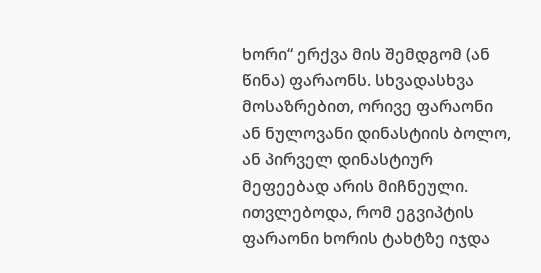ხორი“ ერქვა მის შემდგომ (ან წინა) ფარაონს. სხვადასხვა მოსაზრებით, ორივე ფარაონი ან ნულოვანი დინასტიის ბოლო, ან პირველ დინასტიურ მეფეებად არის მიჩნეული. ითვლებოდა, რომ ეგვიპტის ფარაონი ხორის ტახტზე იჯდა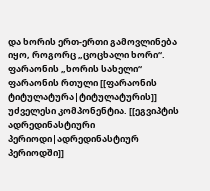და ხორის ერთ-ერთი გამოვლინება იყო, როგორც „ცოცხალი ხორი“. ფარაონის „ხორის სახელი“ ფარაონის რთული [[ფარაონის ტიტულატურა|ტიტულატურის]] უძველესი კომპონენტია. [[ეგვიპტის ადრედინასტიური პერიოდი|ადრედინასტიურ პერიოდში]]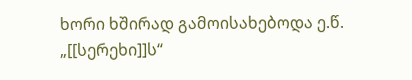ხორი ხშირად გამოისახებოდა ე.წ. „[[სერეხი]]ს“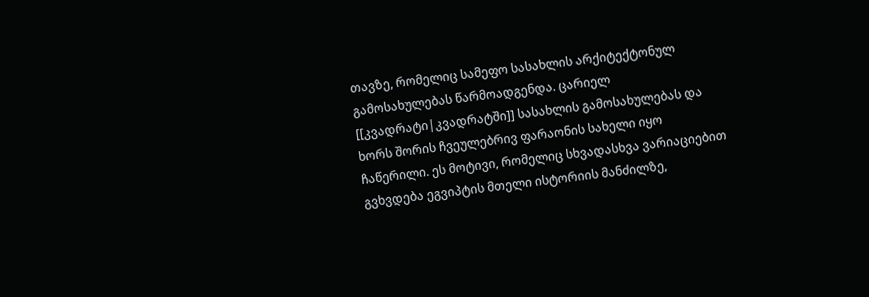თავზე, რომელიც სამეფო სასახლის არქიტექტონულ გამოსახულებას წარმოადგენდა. ცარიელ [[კვადრატი|კვადრატში]] სასახლის გამოსახულებას და ხორს შორის ჩვეულებრივ ფარაონის სახელი იყო ჩაწერილი. ეს მოტივი, რომელიც სხვადასხვა ვარიაციებით გვხვდება ეგვიპტის მთელი ისტორიის მანძილზე,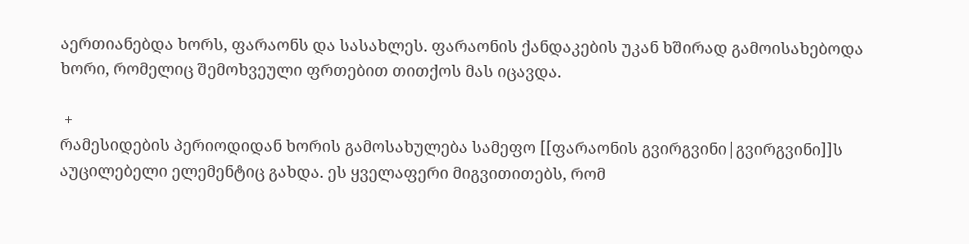აერთიანებდა ხორს, ფარაონს და სასახლეს. ფარაონის ქანდაკების უკან ხშირად გამოისახებოდა ხორი, რომელიც შემოხვეული ფრთებით თითქოს მას იცავდა.

 +
რამესიდების პერიოდიდან ხორის გამოსახულება სამეფო [[ფარაონის გვირგვინი|გვირგვინი]]ს აუცილებელი ელემენტიც გახდა. ეს ყველაფერი მიგვითითებს, რომ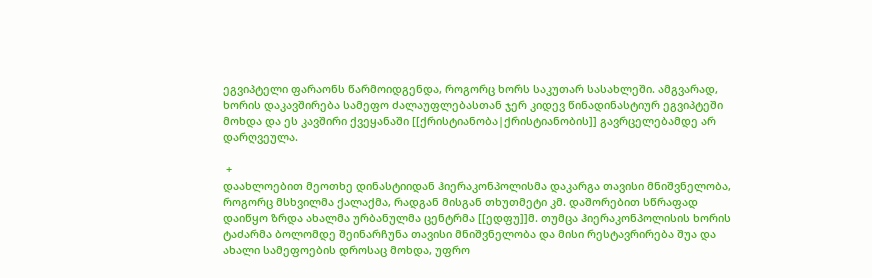ეგვიპტელი ფარაონს წარმოიდგენდა, როგორც ხორს საკუთარ სასახლეში. ამგვარად, ხორის დაკავშირება სამეფო ძალაუფლებასთან ჯერ კიდევ წინადინასტიურ ეგვიპტეში მოხდა და ეს კავშირი ქვეყანაში [[ქრისტიანობა|ქრისტიანობის]] გავრცელებამდე არ დარღვეულა.

 +
დაახლოებით მეოთხე დინასტიიდან ჰიერაკონპოლისმა დაკარგა თავისი მნიშვნელობა, როგორც მსხვილმა ქალაქმა, რადგან მისგან თხუთმეტი კმ. დაშორებით სწრაფად დაიწყო ზრდა ახალმა ურბანულმა ცენტრმა [[ედფუ]]მ. თუმცა ჰიერაკონპოლისის ხორის ტაძარმა ბოლომდე შეინარჩუნა თავისი მნიშვნელობა და მისი რესტავრირება შუა და ახალი სამეფოების დროსაც მოხდა, უფრო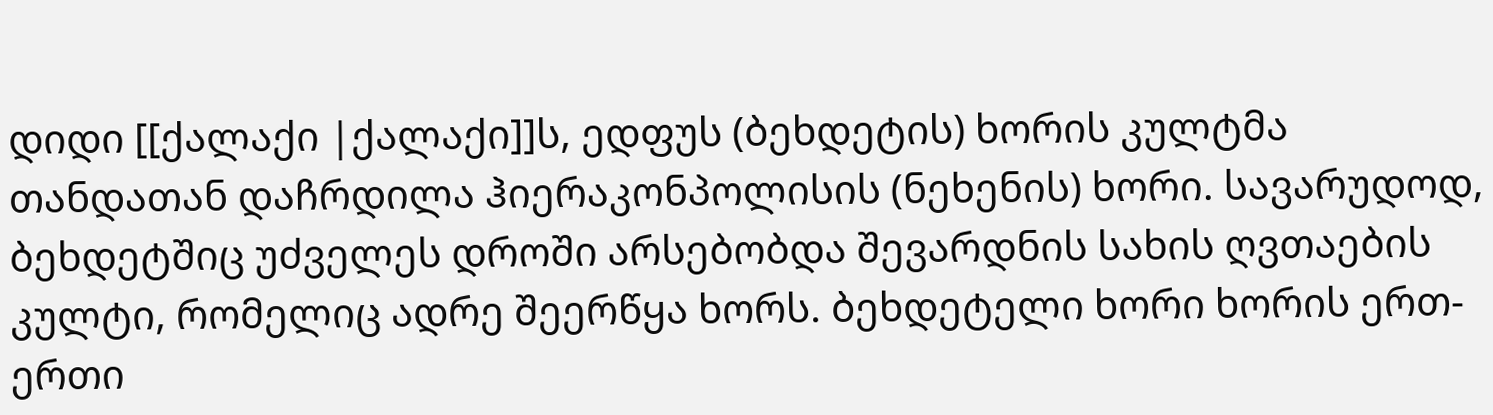დიდი [[ქალაქი |ქალაქი]]ს, ედფუს (ბეხდეტის) ხორის კულტმა თანდათან დაჩრდილა ჰიერაკონპოლისის (ნეხენის) ხორი. სავარუდოდ, ბეხდეტშიც უძველეს დროში არსებობდა შევარდნის სახის ღვთაების კულტი, რომელიც ადრე შეერწყა ხორს. ბეხდეტელი ხორი ხორის ერთ-ერთი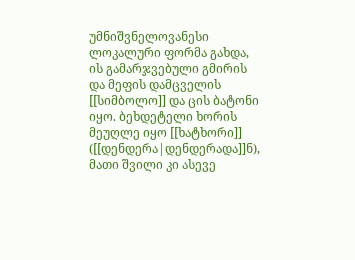უმნიშვნელოვანესი ლოკალური ფორმა გახდა, ის გამარჯვებული გმირის და მეფის დამცველის [[სიმბოლო]] და ცის ბატონი იყო. ბეხდეტელი ხორის მეუღლე იყო [[ხატხორი]] ([[დენდერა|დენდერადა]]ნ), მათი შვილი კი ასევე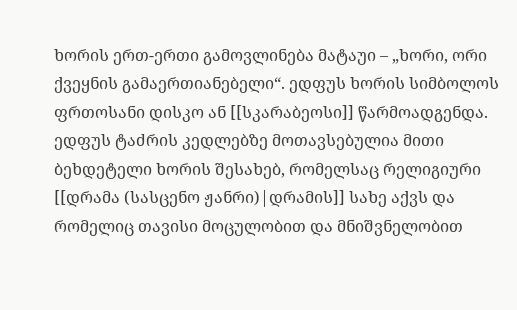ხორის ერთ-ერთი გამოვლინება მატაუი – „ხორი, ორი ქვეყნის გამაერთიანებელი“. ედფუს ხორის სიმბოლოს ფრთოსანი დისკო ან [[სკარაბეოსი]] წარმოადგენდა. ედფუს ტაძრის კედლებზე მოთავსებულია მითი ბეხდეტელი ხორის შესახებ, რომელსაც რელიგიური [[დრამა (სასცენო ჟანრი)|დრამის]] სახე აქვს და რომელიც თავისი მოცულობით და მნიშვნელობით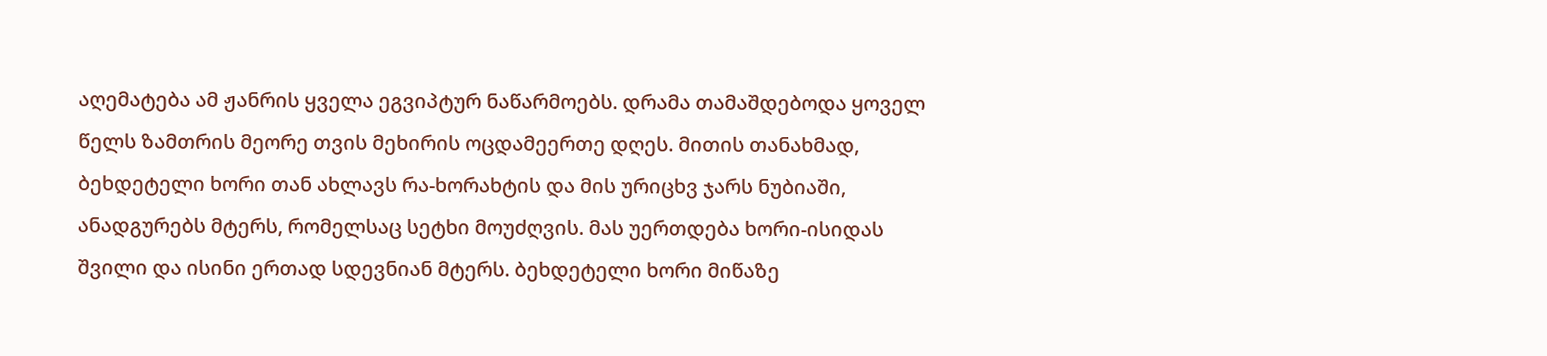აღემატება ამ ჟანრის ყველა ეგვიპტურ ნაწარმოებს. დრამა თამაშდებოდა ყოველ წელს ზამთრის მეორე თვის მეხირის ოცდამეერთე დღეს. მითის თანახმად, ბეხდეტელი ხორი თან ახლავს რა-ხორახტის და მის ურიცხვ ჯარს ნუბიაში, ანადგურებს მტერს, რომელსაც სეტხი მოუძღვის. მას უერთდება ხორი-ისიდას შვილი და ისინი ერთად სდევნიან მტერს. ბეხდეტელი ხორი მიწაზე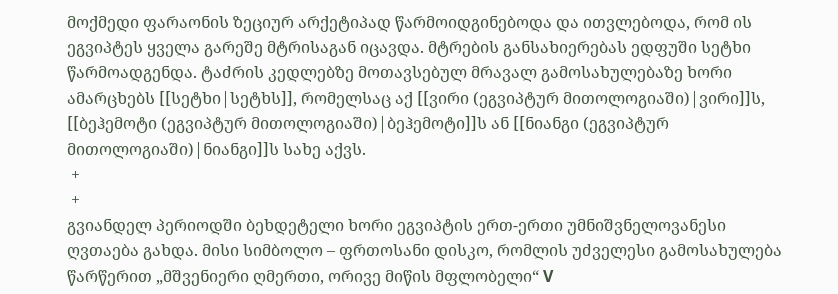მოქმედი ფარაონის ზეციურ არქეტიპად წარმოიდგინებოდა და ითვლებოდა, რომ ის ეგვიპტეს ყველა გარეშე მტრისაგან იცავდა. მტრების განსახიერებას ედფუში სეტხი წარმოადგენდა. ტაძრის კედლებზე მოთავსებულ მრავალ გამოსახულებაზე ხორი ამარცხებს [[სეტხი|სეტხს]], რომელსაც აქ [[ვირი (ეგვიპტურ მითოლოგიაში)|ვირი]]ს, [[ბეჰემოტი (ეგვიპტურ მითოლოგიაში)|ბეჰემოტი]]ს ან [[ნიანგი (ეგვიპტურ მითოლოგიაში)|ნიანგი]]ს სახე აქვს.
 +
 +
გვიანდელ პერიოდში ბეხდეტელი ხორი ეგვიპტის ერთ-ერთი უმნიშვნელოვანესი ღვთაება გახდა. მისი სიმბოლო – ფრთოსანი დისკო, რომლის უძველესი გამოსახულება წარწერით „მშვენიერი ღმერთი, ორივე მიწის მფლობელი“ V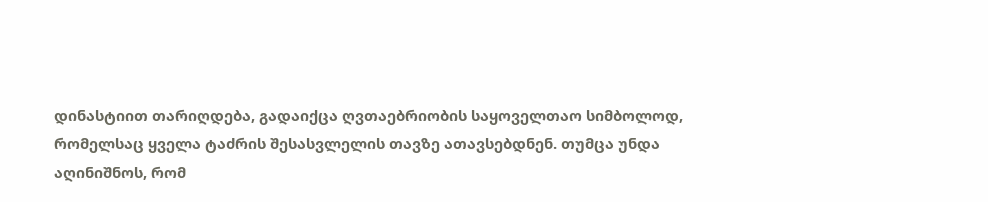დინასტიით თარიღდება, გადაიქცა ღვთაებრიობის საყოველთაო სიმბოლოდ, რომელსაც ყველა ტაძრის შესასვლელის თავზე ათავსებდნენ. თუმცა უნდა აღინიშნოს, რომ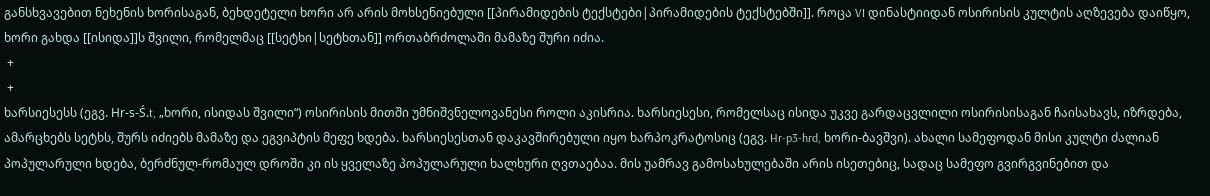განსხვავებით ნეხენის ხორისაგან, ბეხდეტელი ხორი არ არის მოხსენიებული [[პირამიდების ტექსტები|პირამიდების ტექსტებში]]. როცა VI დინასტიიდან ოსირისის კულტის აღზევება დაიწყო, ხორი გახდა [[ისიდა]]ს შვილი, რომელმაც [[სეტხი|სეტხთან]] ორთაბრძოლაში მამაზე შური იძია.
 +
 +
ხარსიესესს (ეგვ. Hr-s-Ś.t, „ხორი, ისიდას შვილი“) ოსირისის მითში უმნიშვნელოვანესი როლი აკისრია. ხარსიესესი, რომელსაც ისიდა უკვე გარდაცვლილი ოსირისისაგან ჩაისახავს, იზრდება, ამარცხებს სეტხს, შურს იძიებს მამაზე და ეგვიპტის მეფე ხდება. ხარსიესესთან დაკავშირებული იყო ხარპოკრატოსიც (ეგვ. Hr-p3-hrd, ხორი-ბავშვი). ახალი სამეფოდან მისი კულტი ძალიან პოპულარული ხდება, ბერძნულ-რომაულ დროში კი ის ყველაზე პოპულარული ხალხური ღვთაებაა. მის უამრავ გამოსახულებაში არის ისეთებიც, სადაც სამეფო გვირგვინებით და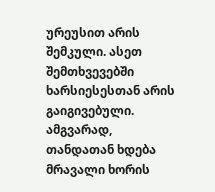ურეუსით არის შემკული. ასეთ შემთხვევებში ხარსიესესთან არის გაიგივებული. ამგვარად, თანდათან ხდება მრავალი ხორის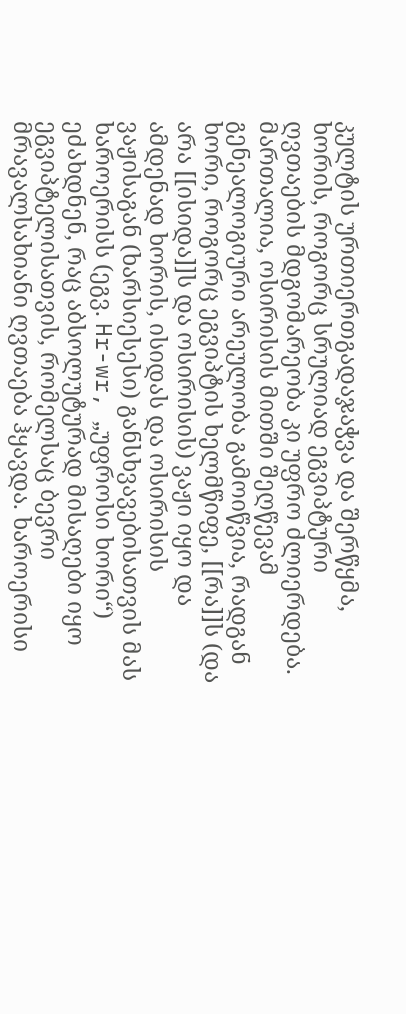კულტის ურთიერთგადაჯაჭვა და შერწყმა, ხორის, როგორც სრულიად ეგვიპტური ღვთაების მდგომარეობა კი უფრო ძლიერდება. მართალია, ოსირისის მითში შეღწევამ გენეალოგიური არეულობა გამოიწვია, რადგან ხორი, როგორც ეგვიპტის ხელმწიფე, [[რა]]ს (და არა [[ისიდა]]ს და ოსირისის) ვაჟი იყო და ამდენად ხორის, ისიდას და ოსირისის ვაჟისაგან (ხარსიესესი) განსხვავებისათვის მას ხაროერისს (ეგვ. Hr-wr, „უფროსი ხორი“) ეძახდნენ, რაც აბსოლუტურად მისაღები იყო ეგვიპტელისათვის, რომელსაც ბევრი მრავალსახიანი ღვთაება ჰყავდა. ხაროერისი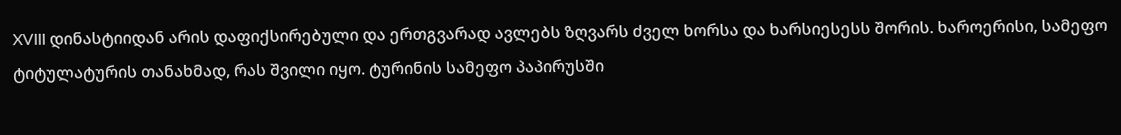XVIII დინასტიიდან არის დაფიქსირებული და ერთგვარად ავლებს ზღვარს ძველ ხორსა და ხარსიესესს შორის. ხაროერისი, სამეფო ტიტულატურის თანახმად, რას შვილი იყო. ტურინის სამეფო პაპირუსში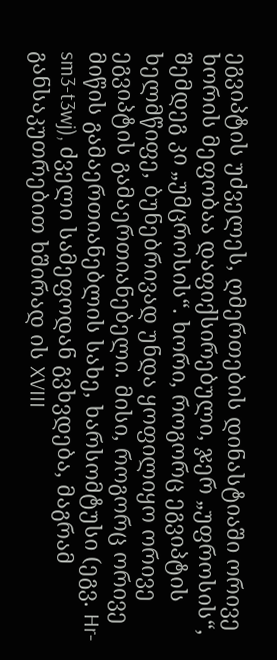ეგვიპტის უძველეს, ღმერთების დინასტიაში ორივე ხორის მეფობაა დაფიქსირებული, ჯერ „უფროსის“, შემდეგ კი „უმცროსის“. ხორი, როგორც ეგვიპტის ხელმწიფე, ბუნებრივად უნდა ყოფილიყო ორივე ეგვიპტის გამაერთიანებელი. მისი, როგორც ორივე მიწის გამაერთიანებლის სახე, ხარსომტუსი (ეგვ. Hr-sm3-t3wj), ძველი სამეფოდან გვხვდება, მაგრამ განსაკუთრებით ხშირად ის XVIII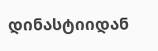დინასტიიდან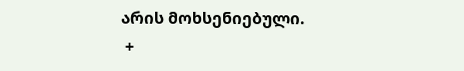არის მოხსენიებული.
 +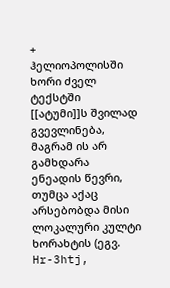+
ჰელიოპოლისში ხორი ძველ ტექსტში [[ატუმი]]ს შვილად გვევლინება, მაგრამ ის არ გამხდარა ენეადის წევრი, თუმცა აქაც არსებობდა მისი ლოკალური კულტი ხორახტის (ეგვ. Hr-3htj,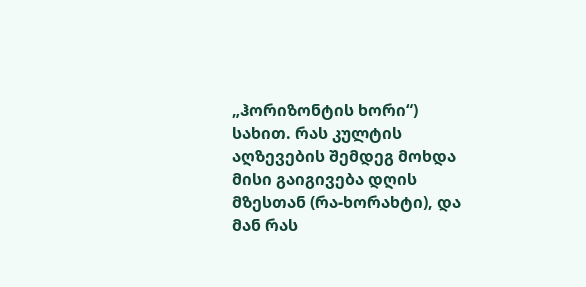„ჰორიზონტის ხორი“) სახით. რას კულტის აღზევების შემდეგ მოხდა მისი გაიგივება დღის მზესთან (რა-ხორახტი), და მან რას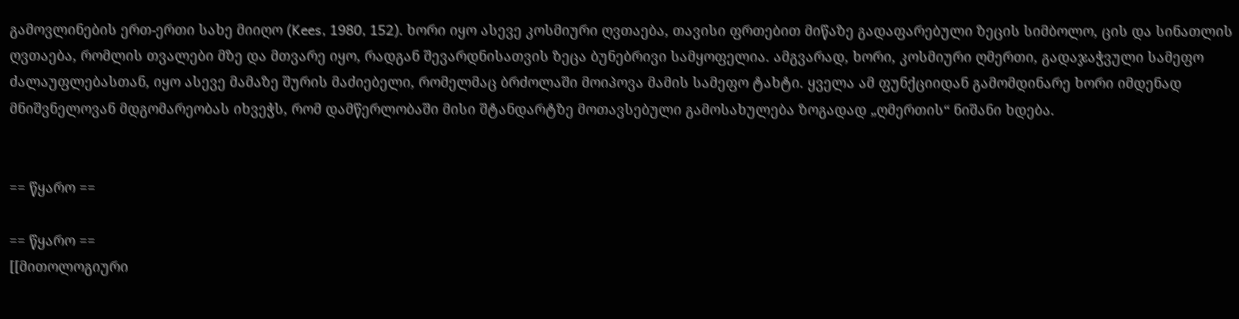გამოვლინების ერთ-ერთი სახე მიიღო (Kees, 1980, 152). ხორი იყო ასევე კოსმიური ღვთაება, თავისი ფრთებით მიწაზე გადაფარებული ზეცის სიმბოლო, ცის და სინათლის ღვთაება, რომლის თვალები მზე და მთვარე იყო, რადგან შევარდნისათვის ზეცა ბუნებრივი სამყოფელია. ამგვარად, ხორი, კოსმიური ღმერთი, გადაჯაჭვული სამეფო ძალაუფლებასთან, იყო ასევე მამაზე შურის მაძიებელი, რომელმაც ბრძოლაში მოიპოვა მამის სამეფო ტახტი. ყველა ამ ფუნქციიდან გამომდინარე ხორი იმდენად მნიშვნელოვან მდგომარეობას იხვეჭს, რომ დამწერლობაში მისი შტანდარტზე მოთავსებული გამოსახულება ზოგადად „ღმერთის“ ნიშანი ხდება.


== წყარო ==

== წყარო ==
[[მითოლოგიური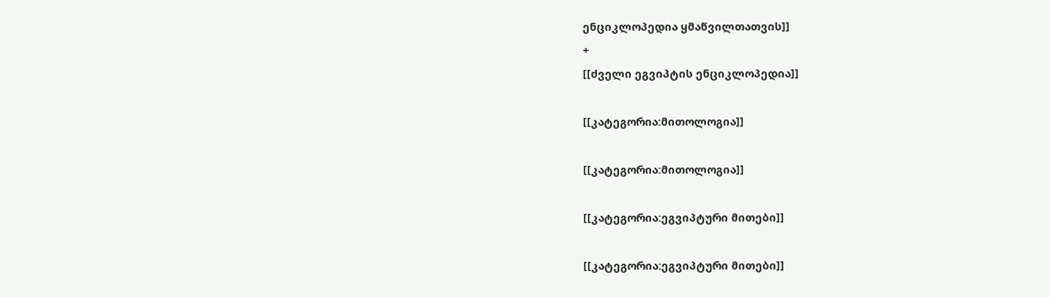ენციკლოპედია ყმაწვილთათვის]]
+
[[ძველი ეგვიპტის ენციკლოპედია]]

[[კატეგორია:მითოლოგია]]

[[კატეგორია:მითოლოგია]]

[[კატეგორია:ეგვიპტური მითები]]

[[კატეგორია:ეგვიპტური მითები]]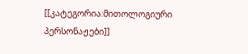[[კატეგორია:მითოლოგიური პერსონაჟები]]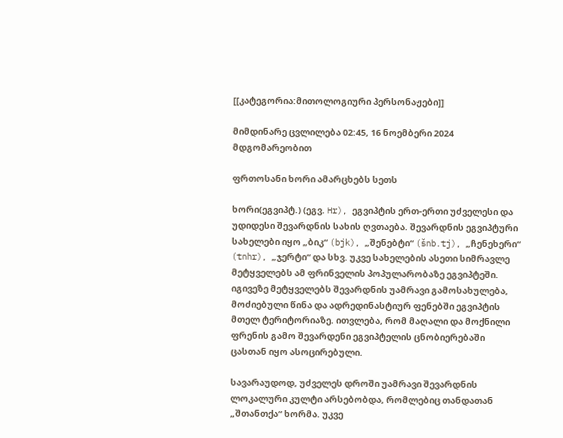[[კატეგორია:მითოლოგიური პერსონაჟები]]

მიმდინარე ცვლილება 02:45, 16 ნოემბერი 2024 მდგომარეობით

ფრთოსანი ხორი ამარცხებს სეთს

ხორი(ეგვიპტ.) (ეგვ. Hr), ეგვიპტის ერთ-ერთი უძველესი და უდიდესი შევარდნის სახის ღვთაება. შევარდნის ეგვიპტური სახელები იყო „ბიკ“ (bjk), „შენებტი“ (šnb.tj), „ჩენეხერი“ (tnhr), „ჯერტი“ და სხვ. უკვე სახელების ასეთი სიმრავლე მეტყველებს ამ ფრინველის პოპულარობაზე ეგვიპტეში. იგივეზე მეტყველებს შევარდნის უამრავი გამოსახულება, მოძიებული წინა და ადრედინასტიურ ფენებში ეგვიპტის მთელ ტერიტორიაზე. ითვლება, რომ მაღალი და მოქნილი ფრენის გამო შევარდენი ეგვიპტელის ცნობიერებაში ცასთან იყო ასოცირებული.

სავარაუდოდ, უძველეს დროში უამრავი შევარდნის ლოკალური კულტი არსებობდა, რომლებიც თანდათან „შთანთქა“ ხორმა. უკვე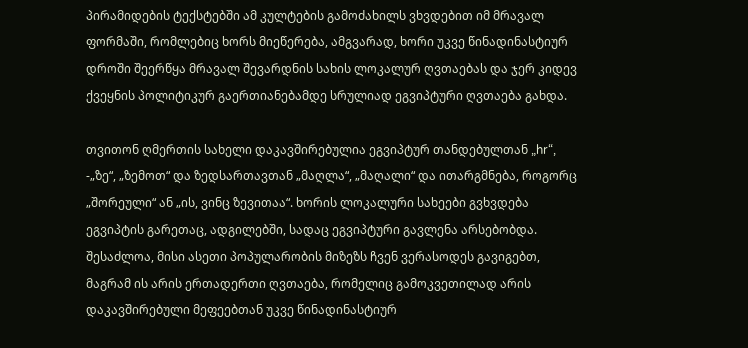პირამიდების ტექსტებში ამ კულტების გამოძახილს ვხვდებით იმ მრავალ ფორმაში, რომლებიც ხორს მიეწერება, ამგვარად, ხორი უკვე წინადინასტიურ დროში შეერწყა მრავალ შევარდნის სახის ლოკალურ ღვთაებას და ჯერ კიდევ ქვეყნის პოლიტიკურ გაერთიანებამდე სრულიად ეგვიპტური ღვთაება გახდა.

თვითონ ღმერთის სახელი დაკავშირებულია ეგვიპტურ თანდებულთან „hr“, -„ზე“, „ზემოთ“ და ზედსართავთან „მაღლა“, „მაღალი“ და ითარგმნება, როგორც „შორეული“ ან „ის, ვინც ზევითაა“. ხორის ლოკალური სახეები გვხვდება ეგვიპტის გარეთაც, ადგილებში, სადაც ეგვიპტური გავლენა არსებობდა. შესაძლოა, მისი ასეთი პოპულარობის მიზეზს ჩვენ ვერასოდეს გავიგებთ, მაგრამ ის არის ერთადერთი ღვთაება, რომელიც გამოკვეთილად არის დაკავშირებული მეფეებთან უკვე წინადინასტიურ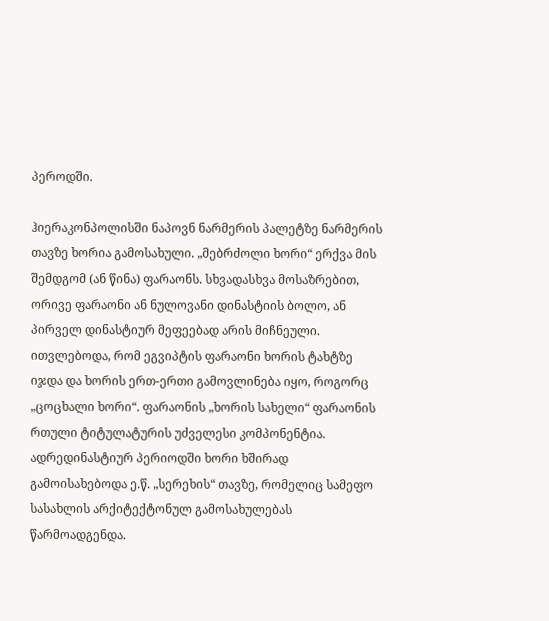პეროდში.

ჰიერაკონპოლისში ნაპოვნ ნარმერის პალეტზე ნარმერის თავზე ხორია გამოსახული. „მებრძოლი ხორი“ ერქვა მის შემდგომ (ან წინა) ფარაონს. სხვადასხვა მოსაზრებით, ორივე ფარაონი ან ნულოვანი დინასტიის ბოლო, ან პირველ დინასტიურ მეფეებად არის მიჩნეული. ითვლებოდა, რომ ეგვიპტის ფარაონი ხორის ტახტზე იჯდა და ხორის ერთ-ერთი გამოვლინება იყო, როგორც „ცოცხალი ხორი“. ფარაონის „ხორის სახელი“ ფარაონის რთული ტიტულატურის უძველესი კომპონენტია. ადრედინასტიურ პერიოდში ხორი ხშირად გამოისახებოდა ე.წ. „სერეხის“ თავზე, რომელიც სამეფო სასახლის არქიტექტონულ გამოსახულებას წარმოადგენდა.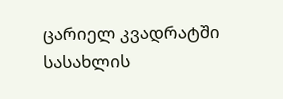ცარიელ კვადრატში სასახლის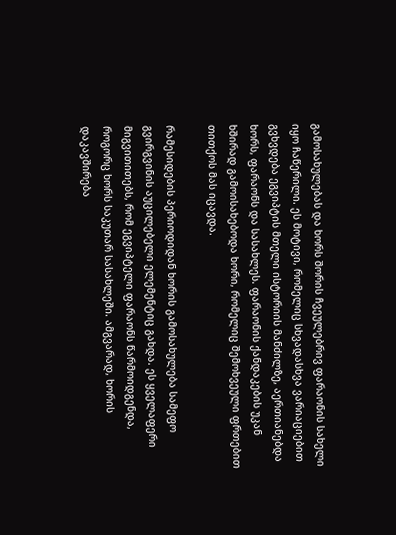გამოსახულებას და ხორს შორის ჩვეულებრივ ფარაონის სახელი იყო ჩაწერილი. ეს მოტივი, რომელიც სხვადასხვა ვარიაციებით გვხვდება ეგვიპტის მთელი ისტორიის მანძილზე, აერთიანებდა ხორს, ფარაონს და სასახლეს. ფარაონის ქანდაკების უკან ხშირად გამოისახებოდა ხორი, რომელიც შემოხვეული ფრთებით თითქოს მას იცავდა.

რამესიდების პერიოდიდან ხორის გამოსახულება სამეფო გვირგვინის აუცილებელი ელემენტიც გახდა. ეს ყველაფერი მიგვითითებს, რომ ეგვიპტელი ფარაონს წარმოიდგენდა, როგორც ხორს საკუთარ სასახლეში. ამგვარად, ხორის დაკავშირება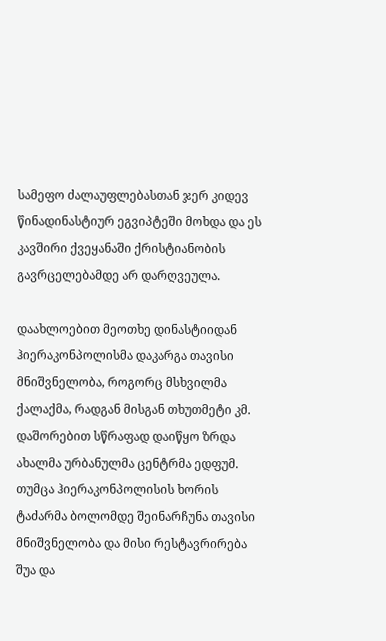სამეფო ძალაუფლებასთან ჯერ კიდევ წინადინასტიურ ეგვიპტეში მოხდა და ეს კავშირი ქვეყანაში ქრისტიანობის გავრცელებამდე არ დარღვეულა.

დაახლოებით მეოთხე დინასტიიდან ჰიერაკონპოლისმა დაკარგა თავისი მნიშვნელობა, როგორც მსხვილმა ქალაქმა, რადგან მისგან თხუთმეტი კმ. დაშორებით სწრაფად დაიწყო ზრდა ახალმა ურბანულმა ცენტრმა ედფუმ. თუმცა ჰიერაკონპოლისის ხორის ტაძარმა ბოლომდე შეინარჩუნა თავისი მნიშვნელობა და მისი რესტავრირება შუა და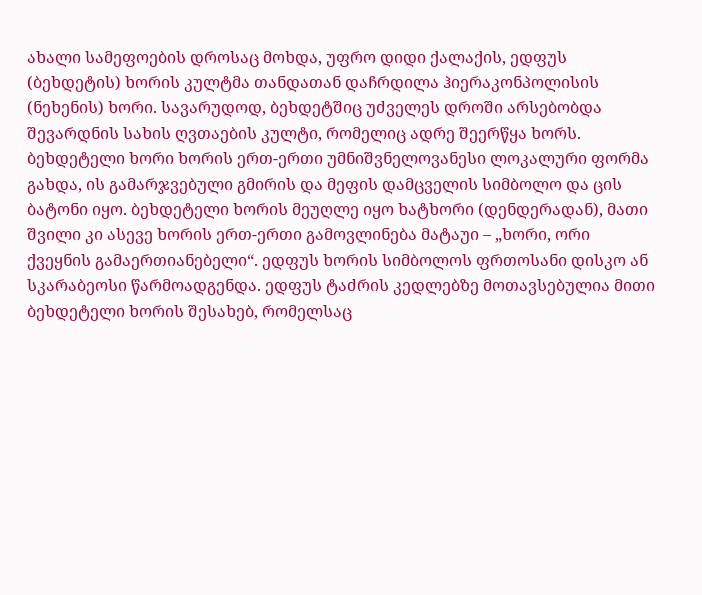ახალი სამეფოების დროსაც მოხდა, უფრო დიდი ქალაქის, ედფუს (ბეხდეტის) ხორის კულტმა თანდათან დაჩრდილა ჰიერაკონპოლისის (ნეხენის) ხორი. სავარუდოდ, ბეხდეტშიც უძველეს დროში არსებობდა შევარდნის სახის ღვთაების კულტი, რომელიც ადრე შეერწყა ხორს. ბეხდეტელი ხორი ხორის ერთ-ერთი უმნიშვნელოვანესი ლოკალური ფორმა გახდა, ის გამარჯვებული გმირის და მეფის დამცველის სიმბოლო და ცის ბატონი იყო. ბეხდეტელი ხორის მეუღლე იყო ხატხორი (დენდერადან), მათი შვილი კი ასევე ხორის ერთ-ერთი გამოვლინება მატაუი – „ხორი, ორი ქვეყნის გამაერთიანებელი“. ედფუს ხორის სიმბოლოს ფრთოსანი დისკო ან სკარაბეოსი წარმოადგენდა. ედფუს ტაძრის კედლებზე მოთავსებულია მითი ბეხდეტელი ხორის შესახებ, რომელსაც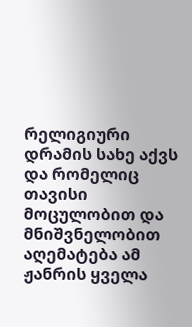რელიგიური დრამის სახე აქვს და რომელიც თავისი მოცულობით და მნიშვნელობით აღემატება ამ ჟანრის ყველა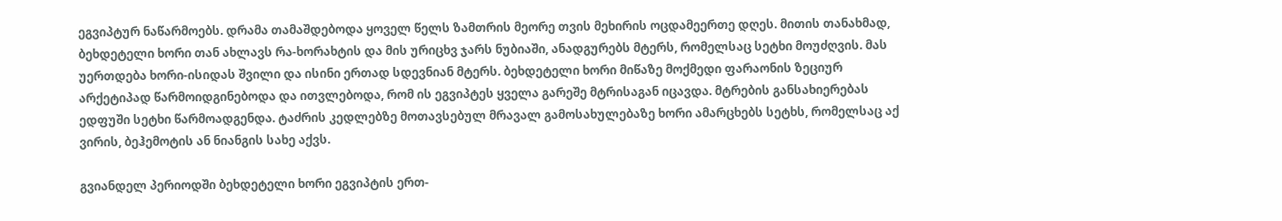ეგვიპტურ ნაწარმოებს. დრამა თამაშდებოდა ყოველ წელს ზამთრის მეორე თვის მეხირის ოცდამეერთე დღეს. მითის თანახმად, ბეხდეტელი ხორი თან ახლავს რა-ხორახტის და მის ურიცხვ ჯარს ნუბიაში, ანადგურებს მტერს, რომელსაც სეტხი მოუძღვის. მას უერთდება ხორი-ისიდას შვილი და ისინი ერთად სდევნიან მტერს. ბეხდეტელი ხორი მიწაზე მოქმედი ფარაონის ზეციურ არქეტიპად წარმოიდგინებოდა და ითვლებოდა, რომ ის ეგვიპტეს ყველა გარეშე მტრისაგან იცავდა. მტრების განსახიერებას ედფუში სეტხი წარმოადგენდა. ტაძრის კედლებზე მოთავსებულ მრავალ გამოსახულებაზე ხორი ამარცხებს სეტხს, რომელსაც აქ ვირის, ბეჰემოტის ან ნიანგის სახე აქვს.

გვიანდელ პერიოდში ბეხდეტელი ხორი ეგვიპტის ერთ-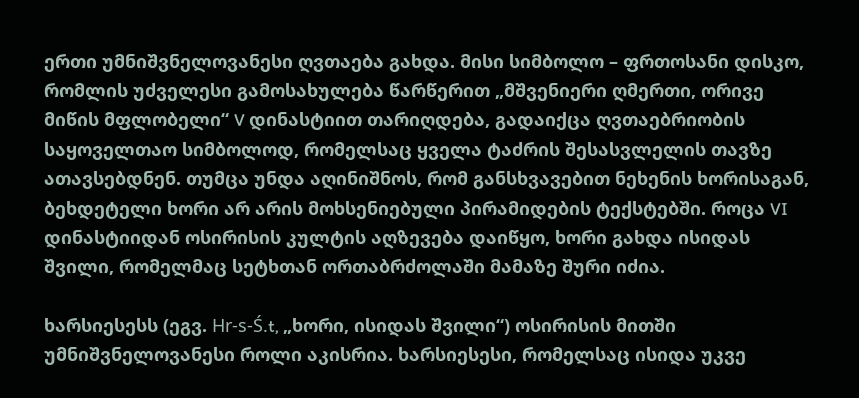ერთი უმნიშვნელოვანესი ღვთაება გახდა. მისი სიმბოლო – ფრთოსანი დისკო, რომლის უძველესი გამოსახულება წარწერით „მშვენიერი ღმერთი, ორივე მიწის მფლობელი“ V დინასტიით თარიღდება, გადაიქცა ღვთაებრიობის საყოველთაო სიმბოლოდ, რომელსაც ყველა ტაძრის შესასვლელის თავზე ათავსებდნენ. თუმცა უნდა აღინიშნოს, რომ განსხვავებით ნეხენის ხორისაგან, ბეხდეტელი ხორი არ არის მოხსენიებული პირამიდების ტექსტებში. როცა VI დინასტიიდან ოსირისის კულტის აღზევება დაიწყო, ხორი გახდა ისიდას შვილი, რომელმაც სეტხთან ორთაბრძოლაში მამაზე შური იძია.

ხარსიესესს (ეგვ. Hr-s-Ś.t, „ხორი, ისიდას შვილი“) ოსირისის მითში უმნიშვნელოვანესი როლი აკისრია. ხარსიესესი, რომელსაც ისიდა უკვე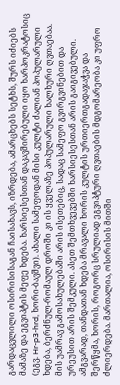გარდაცვლილი ოსირისისაგან ჩაისახავს, იზრდება, ამარცხებს სეტხს, შურს იძიებს მამაზე და ეგვიპტის მეფე ხდება. ხარსიესესთან დაკავშირებული იყო ხარპოკრატოსიც (ეგვ. Hr-p3-hrd, ხორი-ბავშვი). ახალი სამეფოდან მისი კულტი ძალიან პოპულარული ხდება, ბერძნულ-რომაულ დროში კი ის ყველაზე პოპულარული ხალხური ღვთაებაა. მის უამრავ გამოსახულებაში არის ისეთებიც, სადაც სამეფო გვირგვინებით და ურეუსით არის შემკული. ასეთ შემთხვევებში ხარსიესესთან არის გაიგივებული. ამგვარად, თანდათან ხდება მრავალი ხორის კულტის ურთიერთგადაჯაჭვა და შერწყმა, ხორის, როგორც სრულიად ეგვიპტური ღვთაების მდგომარეობა კი უფრო ძლიერდება. მართალია, ოსირისის მითში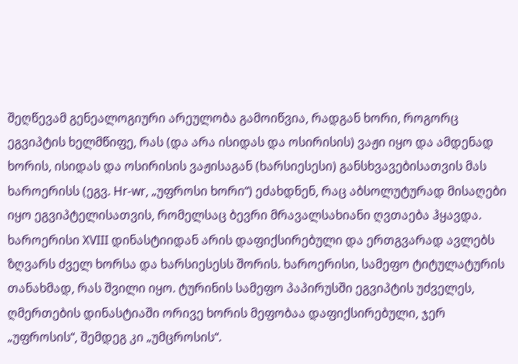შეღწევამ გენეალოგიური არეულობა გამოიწვია, რადგან ხორი, როგორც ეგვიპტის ხელმწიფე, რას (და არა ისიდას და ოსირისის) ვაჟი იყო და ამდენად ხორის, ისიდას და ოსირისის ვაჟისაგან (ხარსიესესი) განსხვავებისათვის მას ხაროერისს (ეგვ. Hr-wr, „უფროსი ხორი“) ეძახდნენ, რაც აბსოლუტურად მისაღები იყო ეგვიპტელისათვის, რომელსაც ბევრი მრავალსახიანი ღვთაება ჰყავდა. ხაროერისი XVIII დინასტიიდან არის დაფიქსირებული და ერთგვარად ავლებს ზღვარს ძველ ხორსა და ხარსიესესს შორის. ხაროერისი, სამეფო ტიტულატურის თანახმად, რას შვილი იყო. ტურინის სამეფო პაპირუსში ეგვიპტის უძველეს, ღმერთების დინასტიაში ორივე ხორის მეფობაა დაფიქსირებული, ჯერ „უფროსის“, შემდეგ კი „უმცროსის“.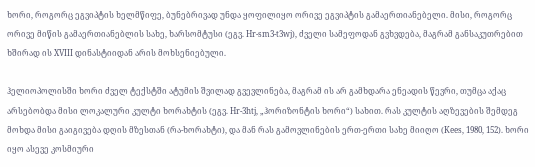ხორი, როგორც ეგვიპტის ხელმწიფე, ბუნებრივად უნდა ყოფილიყო ორივე ეგვიპტის გამაერთიანებელი. მისი, როგორც ორივე მიწის გამაერთიანებლის სახე, ხარსომტუსი (ეგვ. Hr-sm3-t3wj), ძველი სამეფოდან გვხვდება, მაგრამ განსაკუთრებით ხშირად ის XVIII დინასტიიდან არის მოხსენიებული.

ჰელიოპოლისში ხორი ძველ ტექსტში ატუმის შვილად გვევლინება, მაგრამ ის არ გამხდარა ენეადის წევრი, თუმცა აქაც არსებობდა მისი ლოკალური კულტი ხორახტის (ეგვ. Hr-3htj, „ჰორიზონტის ხორი“) სახით. რას კულტის აღზევების შემდეგ მოხდა მისი გაიგივება დღის მზესთან (რა-ხორახტი), და მან რას გამოვლინების ერთ-ერთი სახე მიიღო (Kees, 1980, 152). ხორი იყო ასევე კოსმიური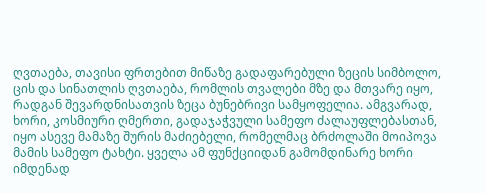ღვთაება, თავისი ფრთებით მიწაზე გადაფარებული ზეცის სიმბოლო, ცის და სინათლის ღვთაება, რომლის თვალები მზე და მთვარე იყო, რადგან შევარდნისათვის ზეცა ბუნებრივი სამყოფელია. ამგვარად, ხორი, კოსმიური ღმერთი, გადაჯაჭვული სამეფო ძალაუფლებასთან, იყო ასევე მამაზე შურის მაძიებელი, რომელმაც ბრძოლაში მოიპოვა მამის სამეფო ტახტი. ყველა ამ ფუნქციიდან გამომდინარე ხორი იმდენად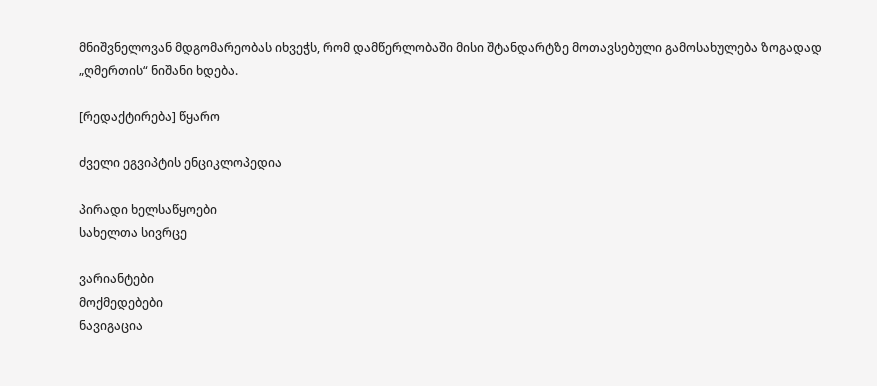მნიშვნელოვან მდგომარეობას იხვეჭს, რომ დამწერლობაში მისი შტანდარტზე მოთავსებული გამოსახულება ზოგადად „ღმერთის“ ნიშანი ხდება.

[რედაქტირება] წყარო

ძველი ეგვიპტის ენციკლოპედია

პირადი ხელსაწყოები
სახელთა სივრცე

ვარიანტები
მოქმედებები
ნავიგაცია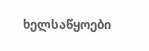ხელსაწყოები